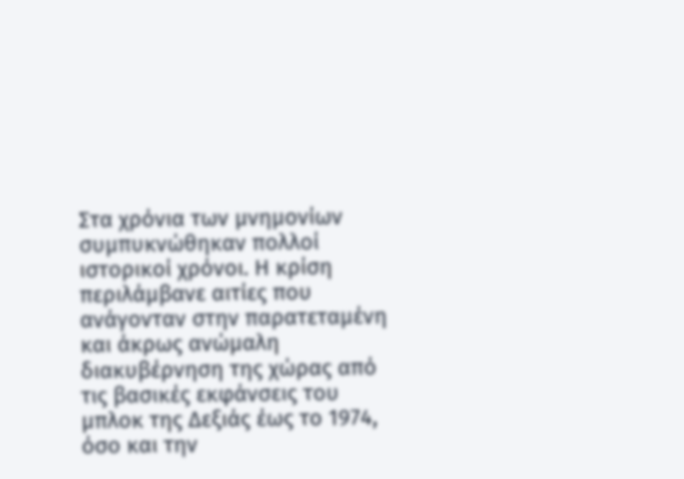Στα χρόνια των μνημονίων συμπυκνώθηκαν πολλοί ιστορικοί χρόνοι. Η κρίση περιλάμβανε αιτίες που ανάγονταν στην παρατεταμένη και άκρως ανώμαλη διακυβέρνηση της χώρας από τις βασικές εκφάνσεις του μπλοκ της Δεξιάς έως το 1974, όσο και την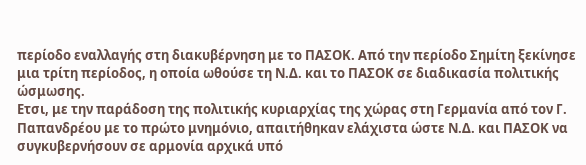περίοδο εναλλαγής στη διακυβέρνηση με το ΠΑΣΟΚ. Από την περίοδο Σημίτη ξεκίνησε μια τρίτη περίοδος, η οποία ωθούσε τη Ν.Δ. και το ΠΑΣΟΚ σε διαδικασία πολιτικής ώσμωσης.
Ετσι, με την παράδοση της πολιτικής κυριαρχίας της χώρας στη Γερμανία από τον Γ. Παπανδρέου με το πρώτο μνημόνιο, απαιτήθηκαν ελάχιστα ώστε Ν.Δ. και ΠΑΣΟΚ να συγκυβερνήσουν σε αρμονία αρχικά υπό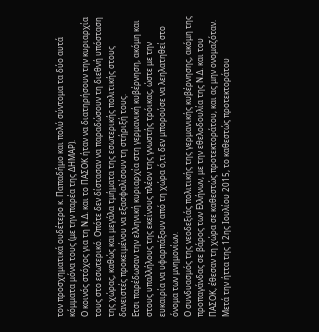τον προσχηματικά ουδέτερο κ. Παπαδήμο και πολύ σύντομα τα δύο αυτά κόμματα μόνα τους (με την παρέα της ΔΗΜΑΡ).
Ο κοινός στόχος για τη Ν.Δ. και το ΠΑΣΟΚ ήταν να διατηρήσουν την κυριαρχία τους στο εσωτερικό. Οπότε δεν δίστασαν να παραδώσουν τη διεθνή υπόσταση της χώρας, καθώς και μεγάλα τμήματα της εσωτερικής πολιτικής στους δανειστές προκειμένου να εξασφαλίσουν τη στήριξή τους.
Ετσι παρέδωσαν την ελληνική κυριαρχία στη γερμανική κυβέρνηση, ακόμη και στους υπαλλήλους της εκείνους πλέον της γνωστής τρόικας, ώστε με την ευκαιρία να υφαρπάξουν από τη χώρα ό,τι δεν μπορούσε να λεηλατηθεί στο όνομα των μνημονίων.
Ο συνδυασμός της νεοδεξιάς πολιτικής της γερμανικής κυβέρνησης, ακόμη της προπαγάνδας σε βάρος των Ελλήνων, με την εθελοδουλία της Ν.Δ. και του ΠΑΣΟΚ, έθεσαν τη χώρα σε καθεστώς προτεκτοράτου, και ας μην ονομαζόταν.
Μετά την ήττα της 12ης Ιουλίου 2015, το καθεστώς προτεκτοράτου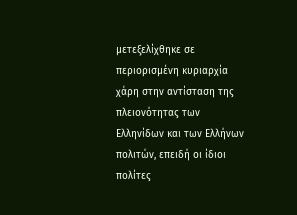μετεξελίχθηκε σε περιορισμένη κυριαρχία χάρη στην αντίσταση της πλειονότητας των Ελληνίδων και των Ελλήνων πολιτών, επειδή οι ίδιοι πολίτες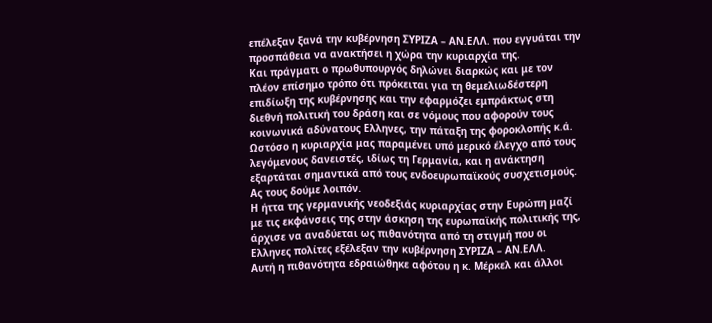επέλεξαν ξανά την κυβέρνηση ΣΥΡΙΖΑ – ΑΝ.ΕΛΛ. που εγγυάται την προσπάθεια να ανακτήσει η χώρα την κυριαρχία της.
Και πράγματι ο πρωθυπουργός δηλώνει διαρκώς και με τον πλέον επίσημο τρόπο ότι πρόκειται για τη θεμελιωδέστερη επιδίωξη της κυβέρνησης και την εφαρμόζει εμπράκτως στη διεθνή πολιτική του δράση και σε νόμους που αφορούν τους κοινωνικά αδύνατους Ελληνες, την πάταξη της φοροκλοπής κ.ά.
Ωστόσο η κυριαρχία μας παραμένει υπό μερικό έλεγχο από τους λεγόμενους δανειστές, ιδίως τη Γερμανία, και η ανάκτηση εξαρτάται σημαντικά από τους ενδοευρωπαϊκούς συσχετισμούς. Ας τους δούμε λοιπόν.
Η ήττα της γερμανικής νεοδεξιάς κυριαρχίας στην Ευρώπη μαζί με τις εκφάνσεις της στην άσκηση της ευρωπαϊκής πολιτικής της, άρχισε να αναδύεται ως πιθανότητα από τη στιγμή που οι Ελληνες πολίτες εξέλεξαν την κυβέρνηση ΣΥΡΙΖΑ – ΑΝ.ΕΛΛ.
Αυτή η πιθανότητα εδραιώθηκε αφότου η κ. Μέρκελ και άλλοι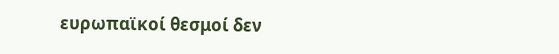ευρωπαϊκοί θεσμοί δεν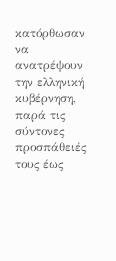κατόρθωσαν να ανατρέψουν την ελληνική κυβέρνηση, παρά τις σύντονες προσπάθειές τους έως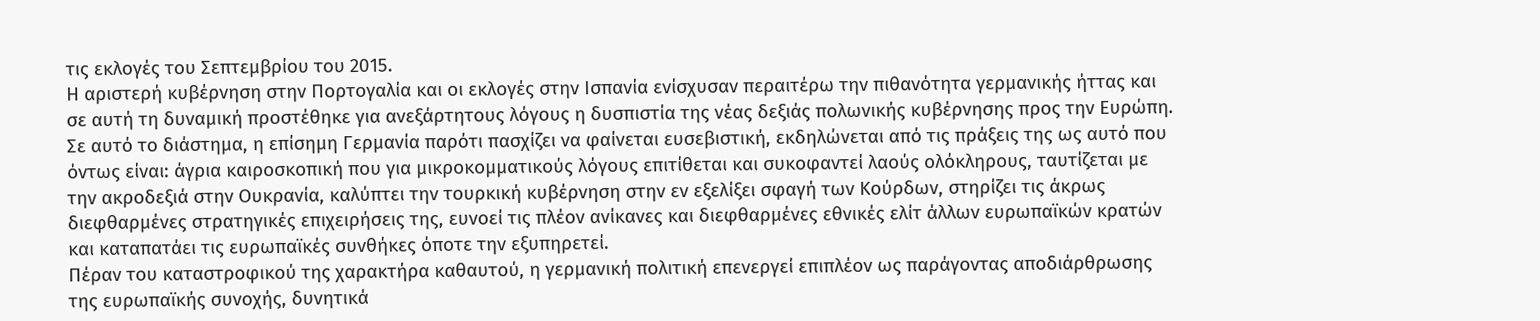τις εκλογές του Σεπτεμβρίου του 2015.
Η αριστερή κυβέρνηση στην Πορτογαλία και οι εκλογές στην Ισπανία ενίσχυσαν περαιτέρω την πιθανότητα γερμανικής ήττας και σε αυτή τη δυναμική προστέθηκε για ανεξάρτητους λόγους η δυσπιστία της νέας δεξιάς πολωνικής κυβέρνησης προς την Ευρώπη.
Σε αυτό το διάστημα, η επίσημη Γερμανία παρότι πασχίζει να φαίνεται ευσεβιστική, εκδηλώνεται από τις πράξεις της ως αυτό που όντως είναι: άγρια καιροσκοπική που για μικροκομματικούς λόγους επιτίθεται και συκοφαντεί λαούς ολόκληρους, ταυτίζεται με την ακροδεξιά στην Ουκρανία, καλύπτει την τουρκική κυβέρνηση στην εν εξελίξει σφαγή των Κούρδων, στηρίζει τις άκρως διεφθαρμένες στρατηγικές επιχειρήσεις της, ευνοεί τις πλέον ανίκανες και διεφθαρμένες εθνικές ελίτ άλλων ευρωπαϊκών κρατών και καταπατάει τις ευρωπαϊκές συνθήκες όποτε την εξυπηρετεί.
Πέραν του καταστροφικού της χαρακτήρα καθαυτού, η γερμανική πολιτική επενεργεί επιπλέον ως παράγοντας αποδιάρθρωσης της ευρωπαϊκής συνοχής, δυνητικά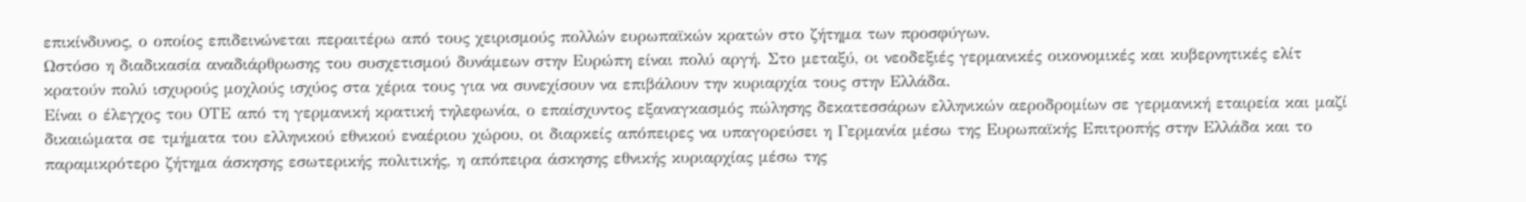επικίνδυνος, ο οποίος επιδεινώνεται περαιτέρω από τους χειρισμούς πολλών ευρωπαϊκών κρατών στο ζήτημα των προσφύγων.
Ωστόσο η διαδικασία αναδιάρθρωσης του συσχετισμού δυνάμεων στην Ευρώπη είναι πολύ αργή. Στο μεταξύ, οι νεοδεξιές γερμανικές οικονομικές και κυβερνητικές ελίτ κρατούν πολύ ισχυρούς μοχλούς ισχύος στα χέρια τους για να συνεχίσουν να επιβάλουν την κυριαρχία τους στην Ελλάδα.
Είναι ο έλεγχος του ΟΤΕ από τη γερμανική κρατική τηλεφωνία, ο επαίσχυντος εξαναγκασμός πώλησης δεκατεσσάρων ελληνικών αεροδρομίων σε γερμανική εταιρεία και μαζί δικαιώματα σε τμήματα του ελληνικού εθνικού εναέριου χώρου, οι διαρκείς απόπειρες να υπαγορεύσει η Γερμανία μέσω της Ευρωπαϊκής Επιτροπής στην Ελλάδα και το παραμικρότερο ζήτημα άσκησης εσωτερικής πολιτικής, η απόπειρα άσκησης εθνικής κυριαρχίας μέσω της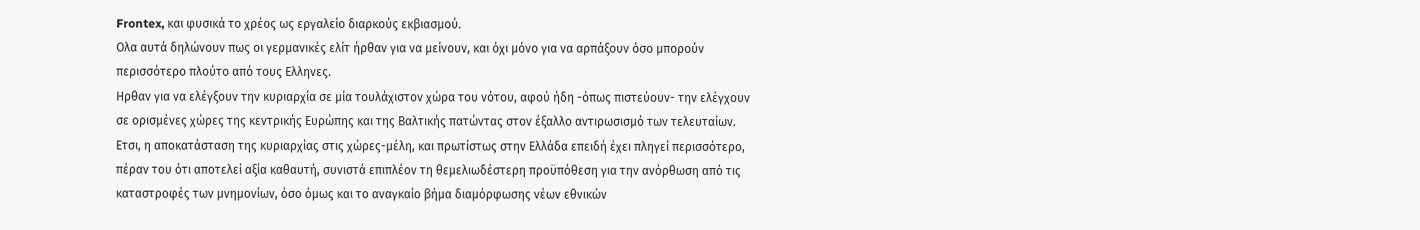Frontex, και φυσικά το χρέος ως εργαλείο διαρκούς εκβιασμού.
Ολα αυτά δηλώνουν πως οι γερμανικές ελίτ ήρθαν για να μείνουν, και όχι μόνο για να αρπάξουν όσο μπορούν περισσότερο πλούτο από τους Ελληνες.
Ηρθαν για να ελέγξουν την κυριαρχία σε μία τουλάχιστον χώρα του νότου, αφού ήδη -όπως πιστεύουν- την ελέγχουν σε ορισμένες χώρες της κεντρικής Ευρώπης και της Βαλτικής πατώντας στον έξαλλο αντιρωσισμό των τελευταίων.
Ετσι, η αποκατάσταση της κυριαρχίας στις χώρες-μέλη, και πρωτίστως στην Ελλάδα επειδή έχει πληγεί περισσότερο, πέραν του ότι αποτελεί αξία καθαυτή, συνιστά επιπλέον τη θεμελιωδέστερη προϋπόθεση για την ανόρθωση από τις καταστροφές των μνημονίων, όσο όμως και το αναγκαίο βήμα διαμόρφωσης νέων εθνικών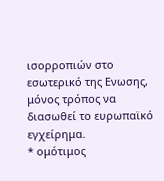ισορροπιών στο εσωτερικό της Ενωσης, μόνος τρόπος να διασωθεί το ευρωπαϊκό εγχείρημα.
* ομότιμος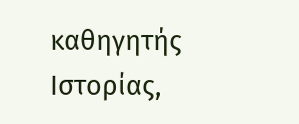καθηγητής Ιστορίας,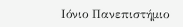Ιόνιο Πανεπιστήμιο